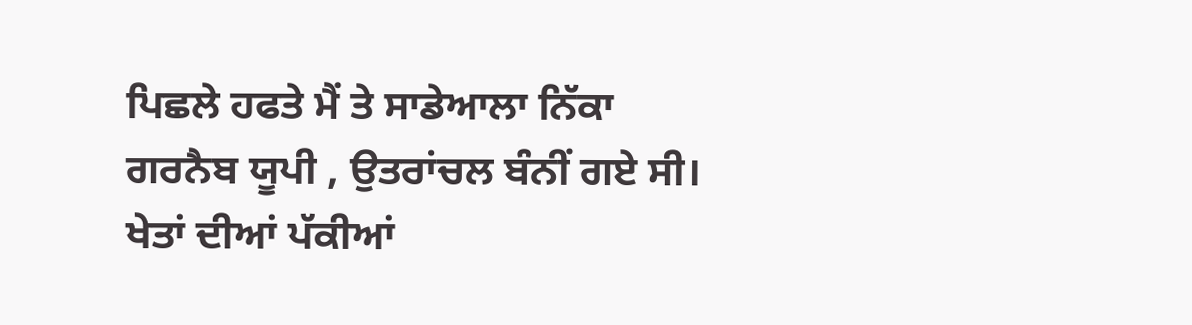ਪਿਛਲੇ ਹਫਤੇ ਮੈਂ ਤੇ ਸਾਡੇਆਲਾ ਨਿੱਕਾ ਗਰਨੈਬ ਯੂਪੀ , ਉਤਰਾਂਚਲ ਬੰਨੀਂ ਗਏ ਸੀ।
ਖੇਤਾਂ ਦੀਆਂ ਪੱਕੀਆਂ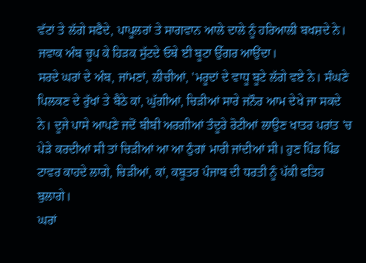ਵੱਟਾਂ ਤੇ ਲੱਗੇ ਸਫੈਦੇ, ਪਾਪੂਲਰਾਂ ਤੇ ਸਾਗਵਾਨ ਆਲੇ ਦਾਲੇ ਨੂੰ ਹਰਿਆਲੀ ਬਖਸ਼ਦੇ ਨੇ। ਜਵਾਕ ਅੰਬ ਚੂਪ ਕੇ ਹਿੜਕ ਸੁੱਟਦੇ ਓਥੇ ਈ ਬੂਟਾ ਉੱਗਰ ਆਉਂਦਾ।
ਸਰਦੇ ਘਰਾਂ ਦੇ ਅੰਬ, ਜਾਂਮਣਾਂ, ਲੀਚੀਆਂ, 'ਮਰੂਦਾਂ ਦੇ ਵਾਧੂ ਬੂਟੇ ਲੱਗੇ ਵਏ ਨੇ। ਸੰਘਣੇ ਪਿਲਕਣ ਦੇ ਰੁੱਖਾਂ ਤੇ ਬੈਠੇ ਕਾਂ, ਘੁੱਗੀਆਂ, ਚਿੜੀਆਂ ਸਾਰੇ ਜਨੌਰ ਆਮ ਦੇਖੇ ਜਾ ਸਕਦੇ ਨੇ। ਦੂਜੇ ਪਾਸੇ ਆਪਣੇ ਜਦੋਂ ਬੀਬੀ ਅਰਗੀਆਂ ਤੰਦੂਰੇ ਰੋਟੀਆਂ ਲਾਉਣ ਖਾਤਰ ਪਰਾਂਤ 'ਚ ਪੇੜੇ ਕਰਦੀਆਂ ਸੀ ਤਾਂ ਚਿੜੀਆਂ ਆ ਆ ਠੁੰਗਾਂ ਮਾਰੀ ਜਾਂਦੀਆਂ ਸੀ। ਹੁਣ ਪਿੰਡ ਪਿੰਡ ਟਾਵਰ ਕਾਹਦੇ ਲਾਗੇ, ਚਿੜੀਆਂ, ਕਾਂ, ਕਬੂਤਰ ਪੰਜਾਬ ਦੀ ਧਰਤੀ ਨੂੰ ਪੱਕੀ ਫਤਿਹ ਬੁਲਾਗੇ।
ਘਰਾਂ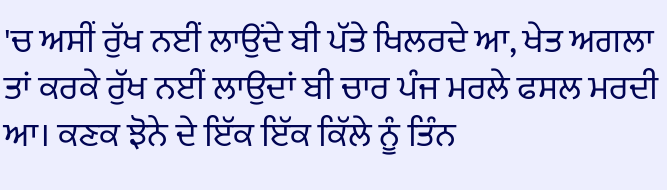'ਚ ਅਸੀਂ ਰੁੱਖ ਨਈਂ ਲਾਉਂਦੇ ਬੀ ਪੱਤੇ ਖਿਲਰਦੇ ਆ, ਖੇਤ ਅਗਲਾ ਤਾਂ ਕਰਕੇ ਰੁੱਖ ਨਈਂ ਲਾਉਦਾਂ ਬੀ ਚਾਰ ਪੰਜ ਮਰਲੇ ਫਸਲ ਮਰਦੀ ਆ। ਕਣਕ ਝੋਨੇ ਦੇ ਇੱਕ ਇੱਕ ਕਿੱਲੇ ਨੂੰ ਤਿੰਨ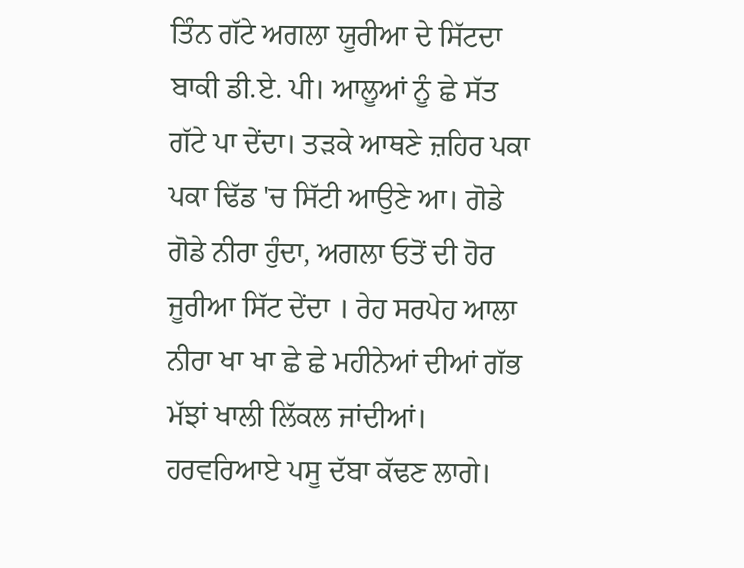ਤਿੰਨ ਗੱਟੇ ਅਗਲਾ ਯੂਰੀਆ ਦੇ ਸਿੱਟਦਾ ਬਾਕੀ ਡੀ.ਏ. ਪੀ। ਆਲੂਆਂ ਨੂੰ ਛੇ ਸੱਤ ਗੱਟੇ ਪਾ ਦੇਂਦਾ। ਤੜਕੇ ਆਥਣੇ ਜ਼ਹਿਰ ਪਕਾ ਪਕਾ ਢਿੱਡ 'ਚ ਸਿੱਟੀ ਆਉਣੇ ਆ। ਗੋਡੇ ਗੋਡੇ ਨੀਰਾ ਹੁੰਦਾ, ਅਗਲਾ ਓਤੋਂ ਦੀ ਹੋਰ ਜੂਰੀਆ ਸਿੱਟ ਦੇਂਦਾ । ਰੇਹ ਸਰਪੇਹ ਆਲਾ ਨੀਰਾ ਖਾ ਖਾ ਛੇ ਛੇ ਮਹੀਨੇਆਂ ਦੀਆਂ ਗੱਭ ਮੱਝਾਂ ਖਾਲੀ ਲਿੱਕਲ ਜਾਂਦੀਆਂ। ਹਰਵਰਿਆਏ ਪਸੂ ਦੱਬਾ ਕੱਢਣ ਲਾਗੇ।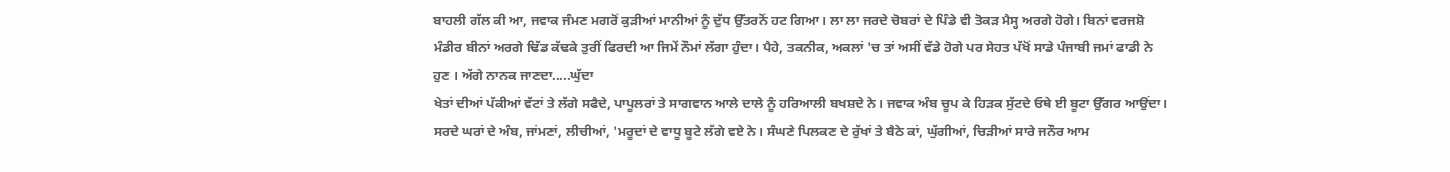ਬਾਹਲੀ ਗੱਲ ਕੀ ਆ, ਜਵਾਕ ਜੰਮਣ ਮਗਰੋਂ ਕੁੜੀਆਂ ਮਾਨੀਆਂ ਨੂੰ ਦੁੱਧ ਉੱਤਰਨੋਂ ਹਟ ਗਿਆ। ਲਾ ਲਾ ਜਰਦੇ ਚੋਬਰਾਂ ਦੇ ਪਿੰਡੇ ਵੀ ਤੋਕੜ ਮੈਸ੍ਹ ਅਰਗੇ ਹੋਗੇ। ਬਿਨਾਂ ਵਰਜਸ਼ੋ ਮੰਡੀਰ ਬੀਨਾਂ ਅਰਗੇ ਢਿੱਡ ਕੱਢਕੇ ਤੁਰੀਂ ਫਿਰਦੀ ਆ ਜਿਮੇਂ ਨੌਮਾਂ ਲੱਗਾ ਹੁੰਦਾ। ਪੈਹੇ, ਤਕਨੀਕ, ਅਕਲਾਂ 'ਚ ਤਾਂ ਅਸੀਂ ਵੱਡੇ ਹੋਗੇ ਪਰ ਸੇਹਤ ਪੱਖੋਂ ਸਾਡੇ ਪੰਜਾਬੀ ਜਮਾਂ ਫਾਡੀ ਨੇ ਹੁਣ । ਅੱਗੇ ਨਾਨਕ ਜਾਣਦਾ.....ਘੁੱਦਾ
ਖੇਤਾਂ ਦੀਆਂ ਪੱਕੀਆਂ ਵੱਟਾਂ ਤੇ ਲੱਗੇ ਸਫੈਦੇ, ਪਾਪੂਲਰਾਂ ਤੇ ਸਾਗਵਾਨ ਆਲੇ ਦਾਲੇ ਨੂੰ ਹਰਿਆਲੀ ਬਖਸ਼ਦੇ ਨੇ। ਜਵਾਕ ਅੰਬ ਚੂਪ ਕੇ ਹਿੜਕ ਸੁੱਟਦੇ ਓਥੇ ਈ ਬੂਟਾ ਉੱਗਰ ਆਉਂਦਾ।
ਸਰਦੇ ਘਰਾਂ ਦੇ ਅੰਬ, ਜਾਂਮਣਾਂ, ਲੀਚੀਆਂ, 'ਮਰੂਦਾਂ ਦੇ ਵਾਧੂ ਬੂਟੇ ਲੱਗੇ ਵਏ ਨੇ। ਸੰਘਣੇ ਪਿਲਕਣ ਦੇ ਰੁੱਖਾਂ ਤੇ ਬੈਠੇ ਕਾਂ, ਘੁੱਗੀਆਂ, ਚਿੜੀਆਂ ਸਾਰੇ ਜਨੌਰ ਆਮ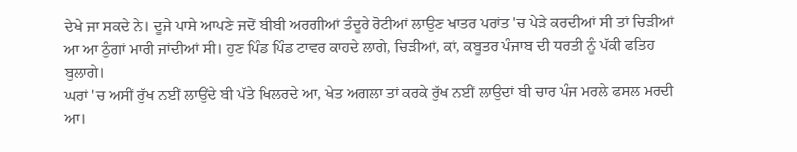ਦੇਖੇ ਜਾ ਸਕਦੇ ਨੇ। ਦੂਜੇ ਪਾਸੇ ਆਪਣੇ ਜਦੋਂ ਬੀਬੀ ਅਰਗੀਆਂ ਤੰਦੂਰੇ ਰੋਟੀਆਂ ਲਾਉਣ ਖਾਤਰ ਪਰਾਂਤ 'ਚ ਪੇੜੇ ਕਰਦੀਆਂ ਸੀ ਤਾਂ ਚਿੜੀਆਂ ਆ ਆ ਠੁੰਗਾਂ ਮਾਰੀ ਜਾਂਦੀਆਂ ਸੀ। ਹੁਣ ਪਿੰਡ ਪਿੰਡ ਟਾਵਰ ਕਾਹਦੇ ਲਾਗੇ, ਚਿੜੀਆਂ, ਕਾਂ, ਕਬੂਤਰ ਪੰਜਾਬ ਦੀ ਧਰਤੀ ਨੂੰ ਪੱਕੀ ਫਤਿਹ ਬੁਲਾਗੇ।
ਘਰਾਂ 'ਚ ਅਸੀਂ ਰੁੱਖ ਨਈਂ ਲਾਉਂਦੇ ਬੀ ਪੱਤੇ ਖਿਲਰਦੇ ਆ, ਖੇਤ ਅਗਲਾ ਤਾਂ ਕਰਕੇ ਰੁੱਖ ਨਈਂ ਲਾਉਦਾਂ ਬੀ ਚਾਰ ਪੰਜ ਮਰਲੇ ਫਸਲ ਮਰਦੀ ਆ।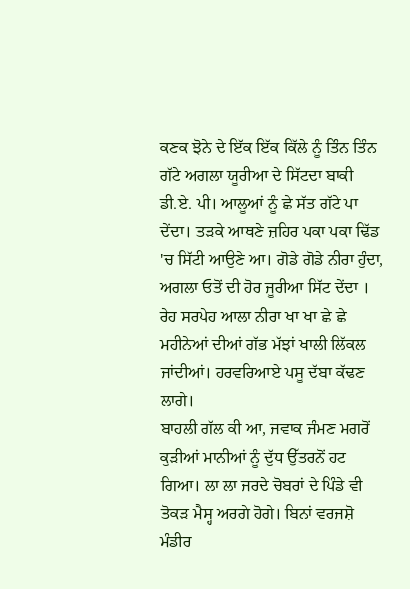ਕਣਕ ਝੋਨੇ ਦੇ ਇੱਕ ਇੱਕ ਕਿੱਲੇ ਨੂੰ ਤਿੰਨ ਤਿੰਨ ਗੱਟੇ ਅਗਲਾ ਯੂਰੀਆ ਦੇ ਸਿੱਟਦਾ ਬਾਕੀ ਡੀ.ਏ. ਪੀ। ਆਲੂਆਂ ਨੂੰ ਛੇ ਸੱਤ ਗੱਟੇ ਪਾ ਦੇਂਦਾ। ਤੜਕੇ ਆਥਣੇ ਜ਼ਹਿਰ ਪਕਾ ਪਕਾ ਢਿੱਡ 'ਚ ਸਿੱਟੀ ਆਉਣੇ ਆ। ਗੋਡੇ ਗੋਡੇ ਨੀਰਾ ਹੁੰਦਾ, ਅਗਲਾ ਓਤੋਂ ਦੀ ਹੋਰ ਜੂਰੀਆ ਸਿੱਟ ਦੇਂਦਾ । ਰੇਹ ਸਰਪੇਹ ਆਲਾ ਨੀਰਾ ਖਾ ਖਾ ਛੇ ਛੇ ਮਹੀਨੇਆਂ ਦੀਆਂ ਗੱਭ ਮੱਝਾਂ ਖਾਲੀ ਲਿੱਕਲ ਜਾਂਦੀਆਂ। ਹਰਵਰਿਆਏ ਪਸੂ ਦੱਬਾ ਕੱਢਣ ਲਾਗੇ।
ਬਾਹਲੀ ਗੱਲ ਕੀ ਆ, ਜਵਾਕ ਜੰਮਣ ਮਗਰੋਂ ਕੁੜੀਆਂ ਮਾਨੀਆਂ ਨੂੰ ਦੁੱਧ ਉੱਤਰਨੋਂ ਹਟ ਗਿਆ। ਲਾ ਲਾ ਜਰਦੇ ਚੋਬਰਾਂ ਦੇ ਪਿੰਡੇ ਵੀ ਤੋਕੜ ਮੈਸ੍ਹ ਅਰਗੇ ਹੋਗੇ। ਬਿਨਾਂ ਵਰਜਸ਼ੋ ਮੰਡੀਰ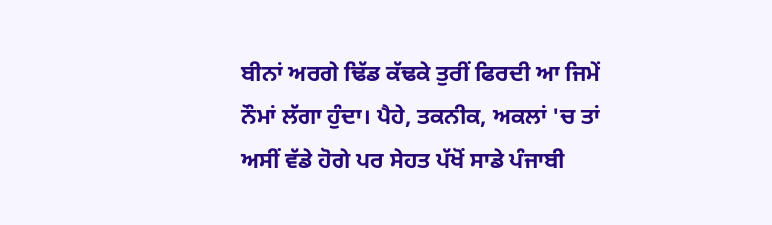ਬੀਨਾਂ ਅਰਗੇ ਢਿੱਡ ਕੱਢਕੇ ਤੁਰੀਂ ਫਿਰਦੀ ਆ ਜਿਮੇਂ ਨੌਮਾਂ ਲੱਗਾ ਹੁੰਦਾ। ਪੈਹੇ, ਤਕਨੀਕ, ਅਕਲਾਂ 'ਚ ਤਾਂ ਅਸੀਂ ਵੱਡੇ ਹੋਗੇ ਪਰ ਸੇਹਤ ਪੱਖੋਂ ਸਾਡੇ ਪੰਜਾਬੀ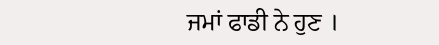ਜਮਾਂ ਫਾਡੀ ਨੇ ਹੁਣ ।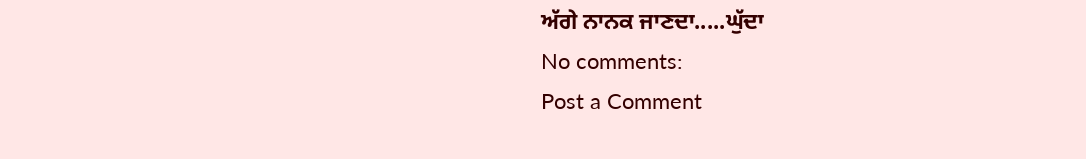ਅੱਗੇ ਨਾਨਕ ਜਾਣਦਾ.....ਘੁੱਦਾ
No comments:
Post a Comment